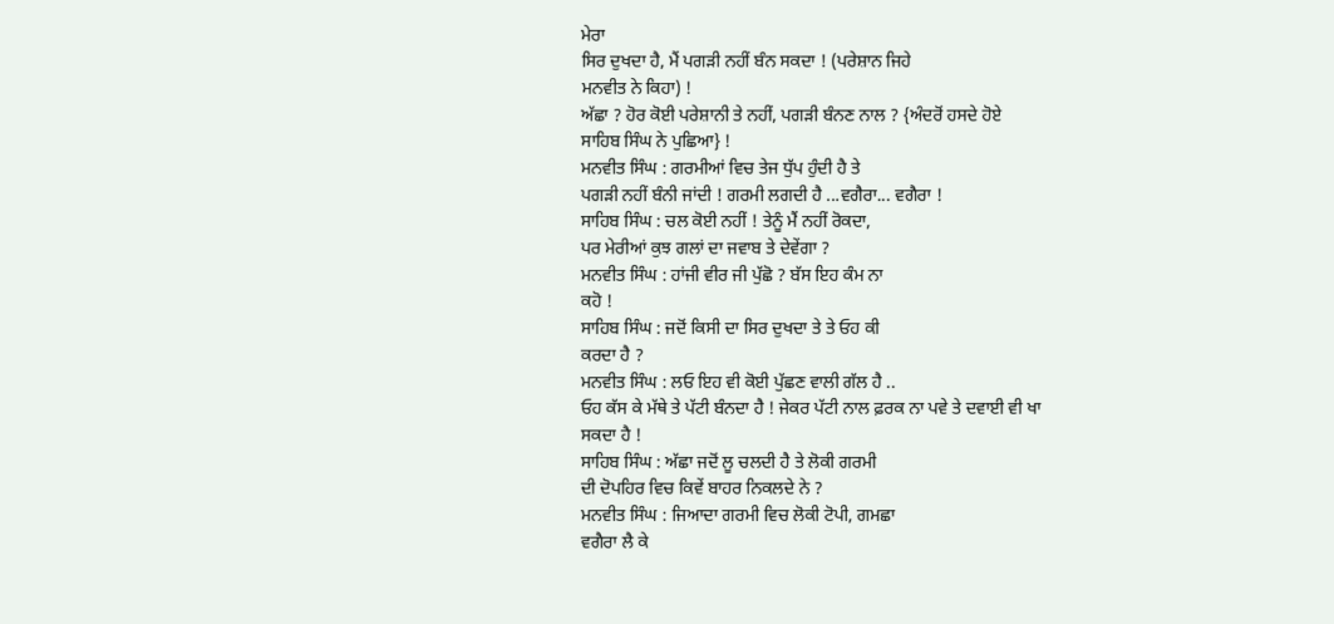ਮੇਰਾ
ਸਿਰ ਦੁਖਦਾ ਹੈ, ਮੈਂ ਪਗੜੀ ਨਹੀਂ ਬੰਨ ਸਕਦਾ ! (ਪਰੇਸ਼ਾਨ ਜਿਹੇ
ਮਨਵੀਤ ਨੇ ਕਿਹਾ) !
ਅੱਛਾ ? ਹੋਰ ਕੋਈ ਪਰੇਸ਼ਾਨੀ ਤੇ ਨਹੀਂ, ਪਗੜੀ ਬੰਨਣ ਨਾਲ ? {ਅੰਦਰੋਂ ਹਸਦੇ ਹੋਏ
ਸਾਹਿਬ ਸਿੰਘ ਨੇ ਪੁਛਿਆ} !
ਮਨਵੀਤ ਸਿੰਘ : ਗਰਮੀਆਂ ਵਿਚ ਤੇਜ ਧੁੱਪ ਹੁੰਦੀ ਹੈ ਤੇ
ਪਗੜੀ ਨਹੀਂ ਬੰਨੀ ਜਾਂਦੀ ! ਗਰਮੀ ਲਗਦੀ ਹੈ ...ਵਗੈਰਾ... ਵਗੈਰਾ !
ਸਾਹਿਬ ਸਿੰਘ : ਚਲ ਕੋਈ ਨਹੀਂ ! ਤੇਨੂੰ ਮੈਂ ਨਹੀਂ ਰੋਕਦਾ,
ਪਰ ਮੇਰੀਆਂ ਕੁਝ ਗਲਾਂ ਦਾ ਜਵਾਬ ਤੇ ਦੇਵੇਂਗਾ ?
ਮਨਵੀਤ ਸਿੰਘ : ਹਾਂਜੀ ਵੀਰ ਜੀ ਪੁੱਛੋ ? ਬੱਸ ਇਹ ਕੰਮ ਨਾ
ਕਹੋ !
ਸਾਹਿਬ ਸਿੰਘ : ਜਦੋਂ ਕਿਸੀ ਦਾ ਸਿਰ ਦੁਖਦਾ ਤੇ ਤੇ ਓਹ ਕੀ
ਕਰਦਾ ਹੈ ?
ਮਨਵੀਤ ਸਿੰਘ : ਲਓ ਇਹ ਵੀ ਕੋਈ ਪੁੱਛਣ ਵਾਲੀ ਗੱਲ ਹੈ ..
ਓਹ ਕੱਸ ਕੇ ਮੱਥੇ ਤੇ ਪੱਟੀ ਬੰਨਦਾ ਹੈ ! ਜੇਕਰ ਪੱਟੀ ਨਾਲ ਫ਼ਰਕ ਨਾ ਪਵੇ ਤੇ ਦਵਾਈ ਵੀ ਖਾ
ਸਕਦਾ ਹੈ !
ਸਾਹਿਬ ਸਿੰਘ : ਅੱਛਾ ਜਦੋਂ ਲੂ ਚਲਦੀ ਹੈ ਤੇ ਲੋਕੀ ਗਰਮੀ
ਦੀ ਦੋਪਹਿਰ ਵਿਚ ਕਿਵੇਂ ਬਾਹਰ ਨਿਕਲਦੇ ਨੇ ?
ਮਨਵੀਤ ਸਿੰਘ : ਜਿਆਦਾ ਗਰਮੀ ਵਿਚ ਲੋਕੀ ਟੋਪੀ, ਗਮਛਾ
ਵਗੈਰਾ ਲੈ ਕੇ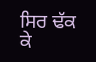ਸਿਰ ਢੱਕ ਕੇ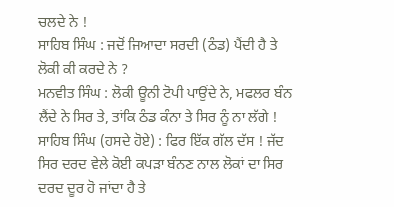ਚਲਦੇ ਨੇ !
ਸਾਹਿਬ ਸਿੰਘ : ਜਦੋਂ ਜਿਆਦਾ ਸਰਦੀ (ਠੰਡ) ਪੈਂਦੀ ਹੈ ਤੇ
ਲੋਕੀ ਕੀ ਕਰਦੇ ਨੇ ?
ਮਨਵੀਤ ਸਿੰਘ : ਲੋਕੀ ਊਨੀ ਟੋਪੀ ਪਾਉਂਦੇ ਨੇ, ਮਫਲਰ ਬੰਨ
ਲੈਂਦੇ ਨੇ ਸਿਰ ਤੇ, ਤਾਂਕਿ ਠੰਡ ਕੰਨਾ ਤੇ ਸਿਰ ਨੂੰ ਨਾ ਲੱਗੇ !
ਸਾਹਿਬ ਸਿੰਘ (ਹਸਦੇ ਹੋਏ) : ਫਿਰ ਇੱਕ ਗੱਲ ਦੱਸ ! ਜੱਦ
ਸਿਰ ਦਰਦ ਵੇਲੇ ਕੋਈ ਕਪੜਾ ਬੰਨਣ ਨਾਲ ਲੋਕਾਂ ਦਾ ਸਿਰ ਦਰਦ ਦੂਰ ਹੋ ਜਾਂਦਾ ਹੈ ਤੇ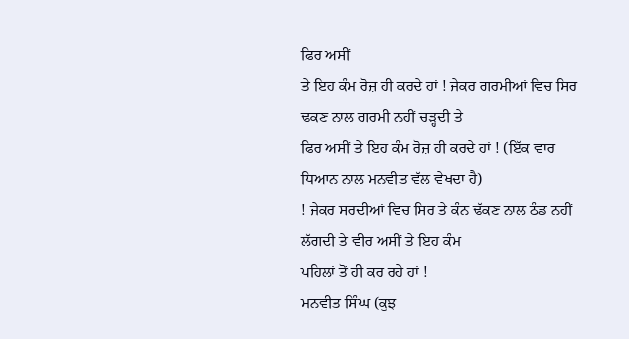ਫਿਰ ਅਸੀਂ
ਤੇ ਇਹ ਕੰਮ ਰੋਜ਼ ਹੀ ਕਰਦੇ ਹਾਂ ! ਜੇਕਰ ਗਰਮੀਆਂ ਵਿਚ ਸਿਰ ਢਕਣ ਨਾਲ ਗਰਮੀ ਨਹੀਂ ਚੜ੍ਹਦੀ ਤੇ
ਫਿਰ ਅਸੀਂ ਤੇ ਇਹ ਕੰਮ ਰੋਜ਼ ਹੀ ਕਰਦੇ ਹਾਂ ! (ਇੱਕ ਵਾਰ ਧਿਆਨ ਨਾਲ ਮਨਵੀਤ ਵੱਲ ਵੇਖਦਾ ਹੈ)
! ਜੇਕਰ ਸਰਦੀਆਂ ਵਿਚ ਸਿਰ ਤੇ ਕੰਨ ਢੱਕਣ ਨਾਲ ਠੰਡ ਨਹੀਂ ਲੱਗਦੀ ਤੇ ਵੀਰ ਅਸੀਂ ਤੇ ਇਹ ਕੰਮ
ਪਹਿਲਾਂ ਤੋਂ ਹੀ ਕਰ ਰਹੇ ਹਾਂ !
ਮਨਵੀਤ ਸਿੰਘ (ਕੁਝ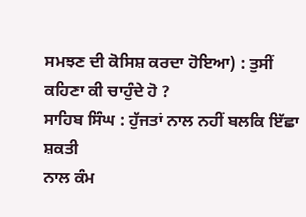ਸਮਝਣ ਦੀ ਕੋਸਿਸ਼ ਕਰਦਾ ਹੋਇਆ) : ਤੁਸੀਂ
ਕਹਿਣਾ ਕੀ ਚਾਹੁੰਦੇ ਹੋ ?
ਸਾਹਿਬ ਸਿੰਘ : ਹੁੱਜਤਾਂ ਨਾਲ ਨਹੀਂ ਬਲਕਿ ਇੱਛਾ ਸ਼ਕਤੀ
ਨਾਲ ਕੰਮ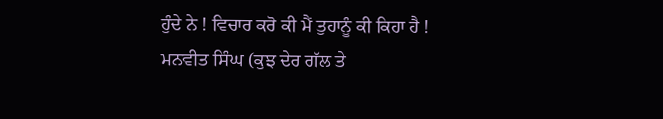ਹੁੰਦੇ ਨੇ ! ਵਿਚਾਰ ਕਰੋ ਕੀ ਮੈਂ ਤੁਹਾਨੂੰ ਕੀ ਕਿਹਾ ਹੈ !
ਮਨਵੀਤ ਸਿੰਘ (ਕੁਝ ਦੇਰ ਗੱਲ ਤੇ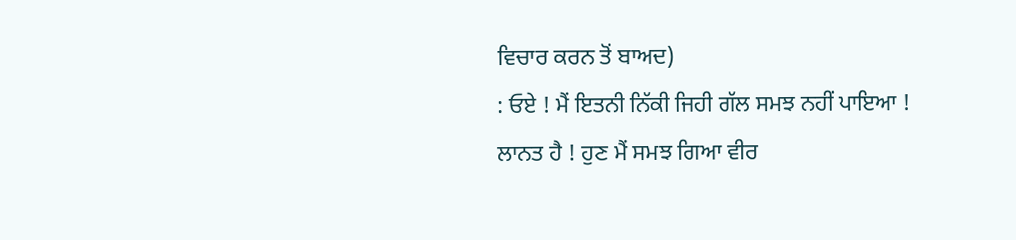ਵਿਚਾਰ ਕਰਨ ਤੋਂ ਬਾਅਦ)
: ਓਏ ! ਮੈਂ ਇਤਨੀ ਨਿੱਕੀ ਜਿਹੀ ਗੱਲ ਸਮਝ ਨਹੀਂ ਪਾਇਆ ! ਲਾਨਤ ਹੈ ! ਹੁਣ ਮੈਂ ਸਮਝ ਗਿਆ ਵੀਰ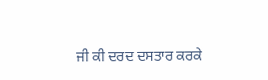ਜੀ ਕੀ ਦਰਦ ਦਸਤਾਰ ਕਰਕੇ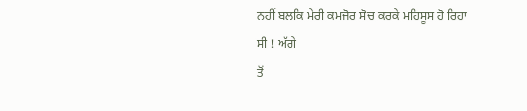ਨਹੀਂ ਬਲਕਿ ਮੇਰੀ ਕਮਜੋਰ ਸੋਚ ਕਰਕੇ ਮਹਿਸੂਸ ਹੋ ਰਿਹਾ ਸੀ ! ਅੱਗੇ
ਤੋਂ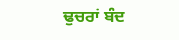ਢੁਚਰਾਂ ਬੰਦ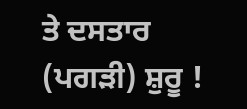ਤੇ ਦਸਤਾਰ (ਪਗੜੀ) ਸ਼ੁਰੂ !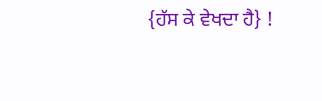{ਹੱਸ ਕੇ ਵੇਖਦਾ ਹੈ} !